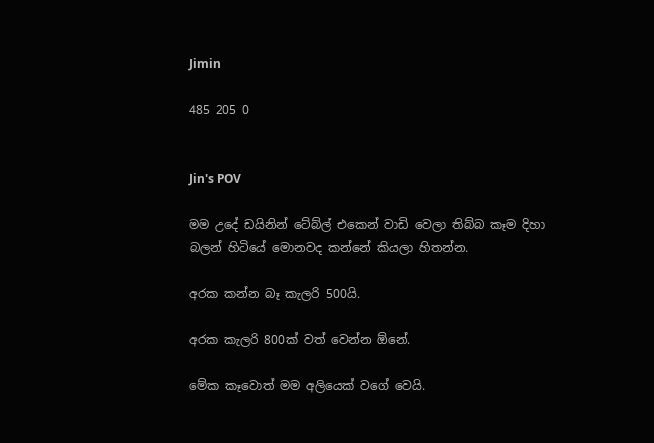Jimin

485 205 0


Jin's POV

මම උදේ ඩයිනින් ටේබ්ල් එකෙන් වාඩි වෙලා තිබ්බ කෑම දිහා බලන් හිටියේ මොනවද කන්නේ කියලා හිතන්න.

අරක කන්න බෑ කැලරි 500යි.

අරක කැලරි 800ක් වත් වෙන්න ඕනේ.

මේක කෑවොත් මම අලියෙක් වගේ වෙයි.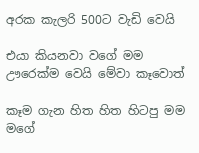අරක කැලරි 500ට වැඩි වෙයි

එයා කියනවා වගේ මම ඌරෙක්ම වෙයි මේවා කෑවොත්

කෑම ගැන හිත හිත හිටපු මම මගේ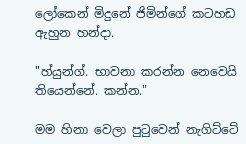ලෝකෙන් මිදුනේ ජිමින්ගේ කටහඩ ඇහුන හන්දා.

"හ්යුන්ග්. භාවනා කරන්න නෙවෙයි තියෙන්නේ. කන්න."

මම හිනා වෙලා පුටුවෙන් නැගිට්ටේ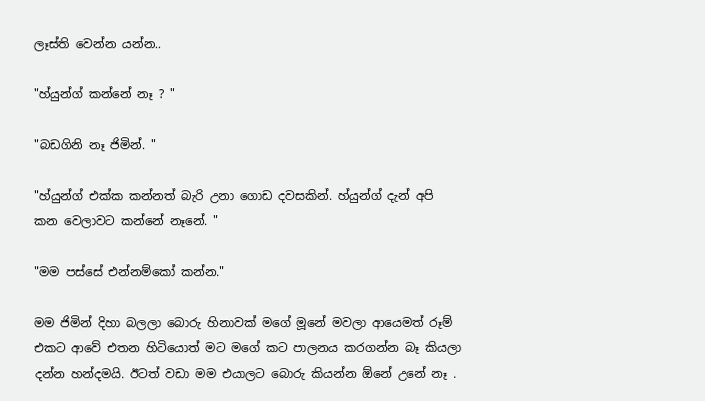ලෑස්ති වෙන්න යන්න..

"හ්යුන්ග් කන්නේ නෑ ? "

"බඩගිනි නෑ ජිමින්. "

"හ්යුන්ග් එක්ක කන්නත් බැරි උනා ගොඩ දවසකින්. හ්යුන්ග් දැන් අපි කන වෙලාවට කන්නේ නෑනේ. "

"මම පස්සේ එන්නම්කෝ කන්න."

මම ජිමින් දිහා බලලා බොරු හිනාවක් මගේ මූනේ මවලා ආයෙමත් රූම් එකට ආවේ එතන හිටියොත් මට මගේ කට පාලනය කරගන්න බෑ කියලා දන්න හන්දමයි. ඊටත් වඩා මම එයාලට බොරු කියන්න ඕනේ උනේ නෑ .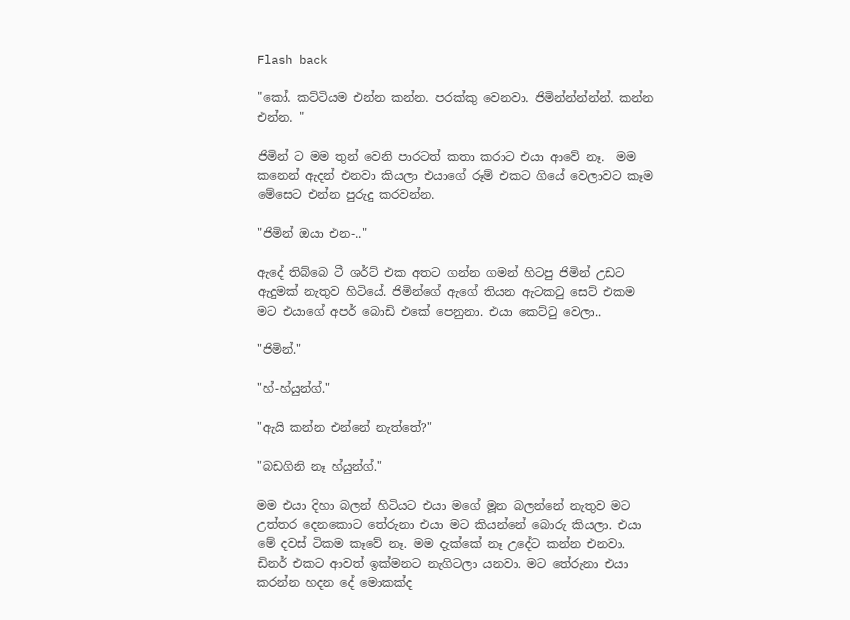Flash back

"කෝ. කට්ටියම එන්න කන්න. පරක්කු වෙනවා. ජිමින්න්න්න්න්. කන්න එන්න. "

ජිමින් ට මම තුන් වෙනි පාරටත් කතා කරාට එයා ආවේ නෑ.  මම කනෙන් ඇදන් එනවා කියලා එයාගේ රූම් එකට ගියේ වෙලාවට කෑම මේසෙට එන්න පුරුදු කරවන්න.

"ජිමින් ඔයා එන-.."

ඇදේ තිබ්බෙ ටී ශර්ට් එක අතට ගන්න ගමන් හිටපු ජිමින් උඩට ඇදුමක් නැතුව හිටියේ. ජිමින්ගේ ඇගේ තියන ඇටකටු සෙට් එකම මට එයාගේ අපර් බොඩි එකේ පෙනුනා. එයා කෙට්ටු වෙලා..

"ජිමින්."

"හ්-හ්යුන්ග්."

"ඇයි කන්න එන්නේ නැත්තේ?"

"බඩගිනි නෑ හ්යුන්ග්."

මම එයා දිහා බලන් හිටියට එයා මගේ මූන බලන්නේ නැතුව මට උත්තර දෙනකොට තේරුනා එයා මට කියන්නේ බොරු කියලා. එයා මේ දවස් ටිකම කෑවේ නෑ. මම දැක්කේ නෑ උදේට කන්න එනවා. ඩිනර් එකට ආවත් ඉක්මනට නැගිටලා යනවා. මට තේරුනා එයා කරන්න හදන දේ මොකක්ද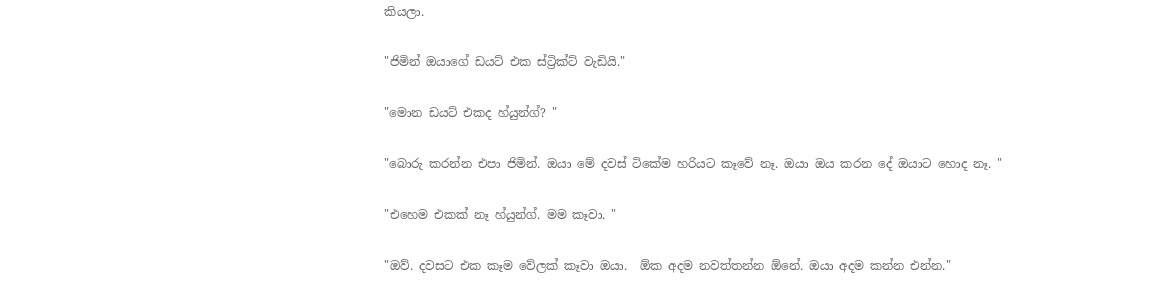කියලා.

"ජිමින් ඔයාගේ ඩයට් එක ස්ට්‍රික්ට් වැඩියි."

"මොන ඩයට් එකද හ්යුන්ග්? "

"බොරු කරන්න එපා ජිමින්. ඔයා මේ දවස් ටිකේම හරියට කෑවේ නෑ. ඔයා ඔය කරන දේ ඔයාට හොද නෑ. "

"එහෙම එකක් නෑ හ්යුන්ග්. මම කෑවා. "

"ඔව්. දවසට එක කෑම වේලක් කෑවා ඔයා.  ඕක අදම නවත්තන්න ඕනේ. ඔයා අදම කන්න එන්න."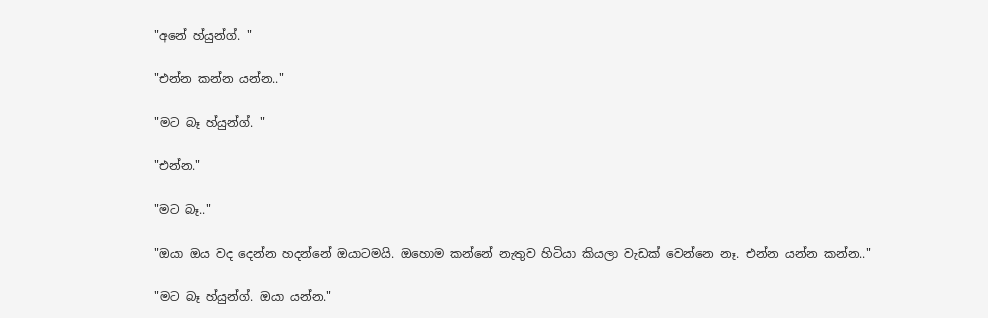"අනේ හ්යුන්ග්. "

"එන්න කන්න යන්න.."

"මට බෑ හ්යුන්ග්. "

"එන්න."

"මට බෑ.."

"ඔයා ඔය වද දෙන්න හදන්නේ ඔයාටමයි. ඔහොම කන්නේ නැතුව හිටියා කියලා වැඩක් වෙන්නෙ නෑ. එන්න යන්න කන්න.."

"මට බෑ හ්යුන්ග්. ඔයා යන්න."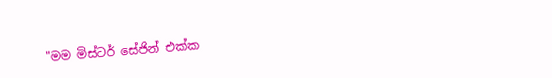"මම මිස්ටර් සේජින් එක්ක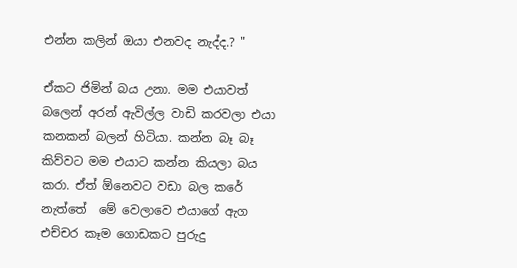එන්න කලින් ඔයා එනවද නැද්ද.? "

ඒකට ජිමින් බය උනා. මම එයාවත් බලෙන් අරන් ඇවිල්ල වාඩි කරවලා එයා කනකන් බලන් හිටියා. කන්න බෑ බෑ කිව්වට මම එයාට කන්න කියලා බය කරා. ඒත් ඕනෙවට වඩා බල කරේ නැත්තේ  මේ වෙලාවෙ එයාගේ ඇග එච්චර කෑම ගොඩකට පුරුදු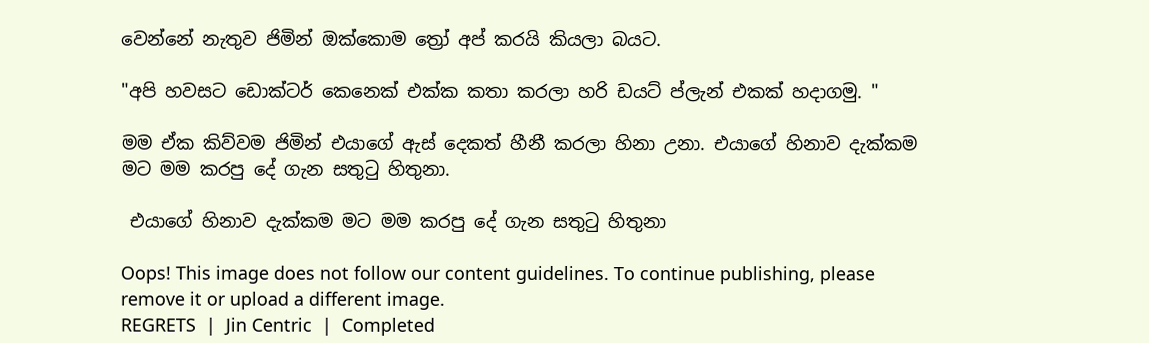වෙන්නේ නැතුව ජිමින් ඔක්කොම ත්‍රෝ අප් කරයි කියලා බයට.

"අපි හවසට ඩොක්ටර් කෙනෙක් එක්ක කතා කරලා හරි ඩයට් ප්ලැන් එකක් හදාගමු. "

මම ඒක කිව්වම ජිමින් එයාගේ ඇස් දෙකත් හීනී කරලා හිනා උනා. එයාගේ හිනාව දැක්කම මට මම කරපු දේ ගැන සතුටු හිතුනා.

 එයාගේ හිනාව දැක්කම මට මම කරපු දේ ගැන සතුටු හිතුනා

Oops! This image does not follow our content guidelines. To continue publishing, please remove it or upload a different image.
REGRETS  |  Jin Centric  |  Completed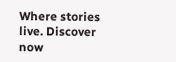Where stories live. Discover now